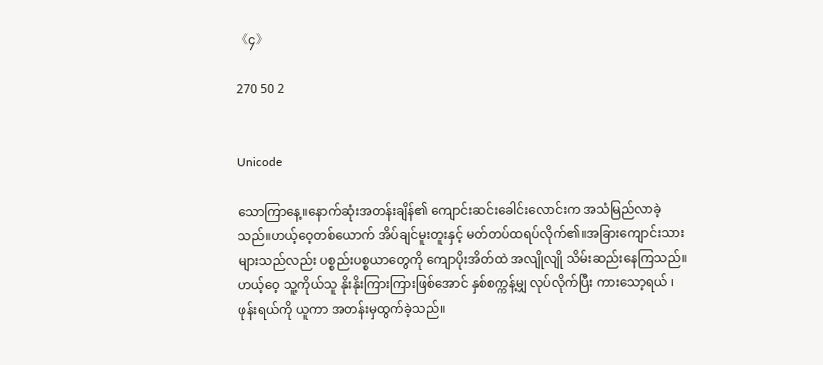《၄》

270 50 2


Unicode

သောကြာနေ့။နောက်ဆုံးအတန်းချိန်၏ ကျောင်းဆင်းခေါင်းလောင်းက အသံမြည်လာခဲ့သည်။ဟယ့်ဝေ့တစ်ယောက် အိပ်ချင်မူးတူးနှင့် မတ်တပ်ထရပ်လိုက်၏။အခြားကျောင်းသားများသည်လည်း ပစ္စည်းပစ္စယာတွေကို ကျောပိုးအိတ်ထဲ အလျိုလျို သိမ်းဆည်းနေကြသည်။ဟယ့်ဝေ့ သူ့ကိုယ်သူ နိုးနိုးကြားကြားဖြစ်အောင် နှစ်စက္ကန့်မျှ လုပ်လိုက်ပြီး ကားသော့ရယ် ၊ ဖုန်းရယ်ကို ယူကာ အတန်းမှထွက်ခဲ့သည်။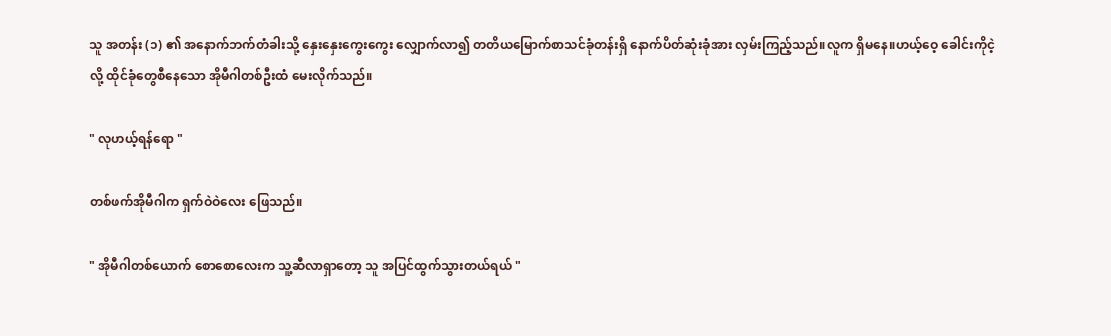သူ အတန်း (၁) ၏ အနောက်ဘက်တံခါးသို့ နှေးနှေးကွေးကွေး လျှောက်လာ၍ တတိယမြောက်စာသင်ခုံတန်းရှိ နောက်ပိတ်ဆုံးခုံအား လှမ်းကြည့်သည်။လူက ရှိမနေ။ဟယ့်ဝေ့ ခေါင်းကိုငဲ့လို့ ထိုင်ခုံတွေစီနေသော အိုမီဂါတစ်ဦးထံ မေးလိုက်သည်။

" လုဟယ့်ရန်ရော "

တစ်ဖက်အိုမီဂါက ရှက်ဝဲဝဲလေး ဖြေသည်။

" အိုမီဂါတစ်ယောက် စောစောလေးက သူ့ဆီလာရှာတော့ သူ အပြင်ထွက်သွားတယ်ရယ် "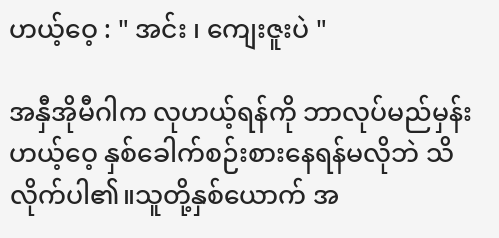ဟယ့်ဝေ့ : " အင်း ၊ ကျေးဇူးပဲ "

အနှီအိုမီဂါက လုဟယ့်ရန်ကို ဘာလုပ်မည်မှန်း ဟယ့်ဝေ့ နှစ်ခေါက်စဉ်းစားနေရန်မလိုဘဲ သိလိုက်ပါ၏။သူတို့နှစ်ယောက် အ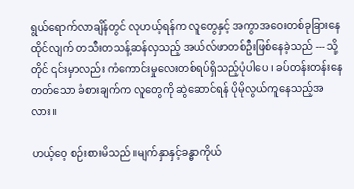ရွယ်ရောက်လာချိန်တွင် လုဟယ့်ရန်က လူတွေနှင့် အကွာအဝေးတစ်ခုခြားနေထိုင်လျက် တသီးတသန့်ဆန်လှသည့် အယ်လ်ဖာတစ်ဦးဖြစ်နေခဲ့သည် --- သို့တိုင် ၎င်းမှာလည်း ကံကောင်းမှုလေးတစ်ရပ်ရှိသည့်ပုံပါပေ ၊ ခပ်တန်းတန်းနေတတ်သော ခံစားချက်က လူတွေကို ဆွဲဆောင်ရန် ပိုမိုလွယ်ကူနေသည့်အလား။

ဟယ့်ဝေ့ စဉ်းစားမိသည်။မျက်နှာနှင့်ခန္ဓာကိုယ်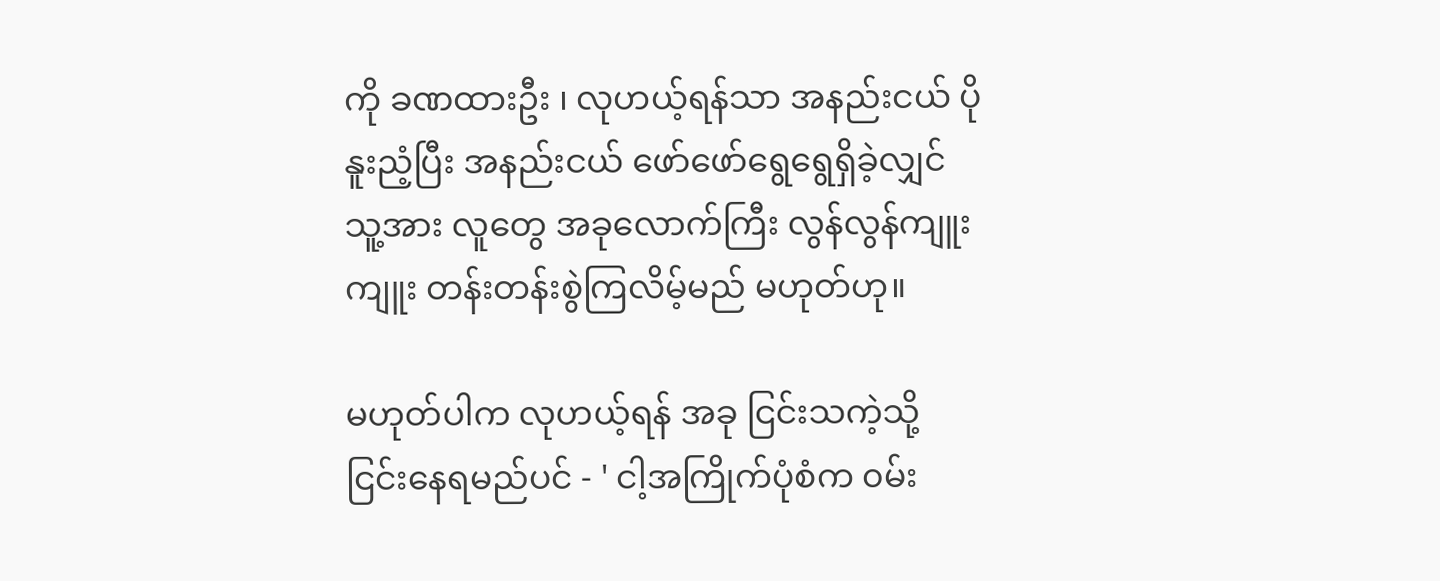ကို ခဏထားဦး ၊ လုဟယ့်ရန်သာ အနည်းငယ် ပိုနူးညံ့ပြီး အနည်းငယ် ဖော်ဖော်ရွေရွေရှိခဲ့လျှင် သူ့အား လူတွေ အခုလောက်ကြီး လွန်လွန်ကျူးကျူး တန်းတန်းစွဲကြလိမ့်မည် မဟုတ်ဟု။

မဟုတ်ပါက လုဟယ့်ရန် အခု ငြင်းသကဲ့သို့ ငြင်းနေရမည်ပင် - ' ငါ့အကြိုက်ပုံစံက ၀မ်း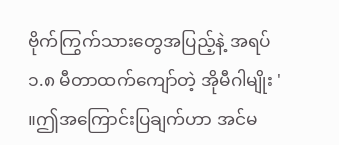ဗိုက်ကြွက်သားတွေအပြည့်နဲ့ အရပ် ၁.၈ မီတာထက်ကျော်တဲ့ အိုမီဂါမျိုး ' ။ဤအကြောင်းပြချက်ဟာ အင်မ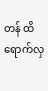တန် ထိရောက်လှ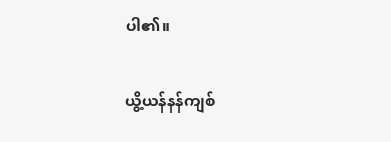ပါ၏။

ယွိ့ယန်နန်ကျစ်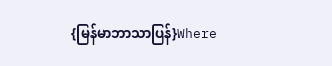{မြန်မာဘာသာပြန်}Where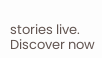stories live. Discover now